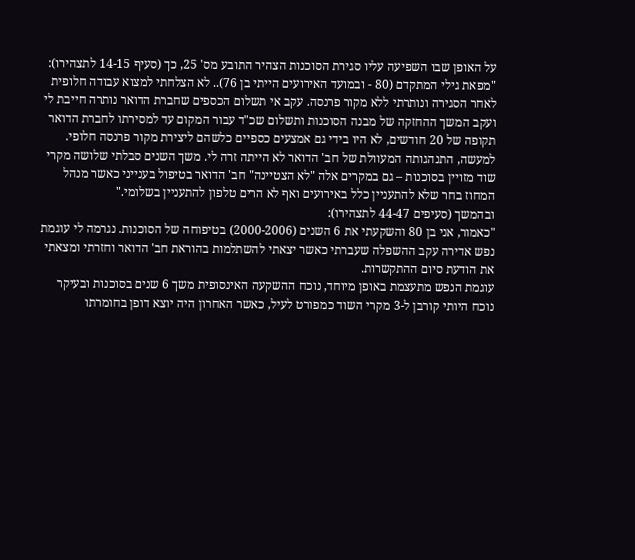על האופן שבו השפיעה עליו סגירת הסוכנות הצהיר התובע מס' 25, כך (סעיף 14-15 לתצהירו):
"מפאת גילי המתקדם (80 - ובמועד האירועים הייתי בן 76).. לא הצלחתי למצוא עבודה חלופית לאחר הסגירה ונותרתי ללא מקור פרנסה. עקב אי תשלום הכספים שחברת הדואר נותרה חייבת לי ועקב המשך ההחזקה של מבנה הסוכנות ותשלום שכ"ד עבור המקום עד למסירתו לחברת הדואר תקופה של 20 חודשים, לא היו בידי גם אמצעים כספיים כלשהם ליצירת מקור פרנסה חלופי.
למעשה, התנהגותה המעוולת של חב' הדואר לא הייתה זרה לי. משך השנים סבלתי שלושה מקרי שוד מזויין בסוכנות – גם במקרים אלה "לא הצטיינה" חב' הדואר בטיפול בענייני כאשר מנהל המחוז בחר שלא להתעניין כלל באירועים ואף לא הרים טלפון להתעניין בשלומי."
ובהמשך (סעיפים 44-47 לתצהירו):
"כאמור, אני בן 80 והשקעתי את 6 השנים (2000-2006) בטיפוחה של הסוכנות. נגרמה לי עוגמת נפש אדירה עקב ההשפלה שעברתי כאשר יצאתי להשתלמות בהוראת חב' הדואר וחזרתי ומצאתי את הודעת סיום ההתקשרות.
עוגמת הנפש מתעצמת באופן מיוחד, נוכח ההשקעה האינסופית משך 6 שנים בסוכנות ובעיקר נוכח היותי קורבן ל-3 מקרי השוד כמפורט לעיל, כאשר האחרון היה יוצא דופן בחומרתו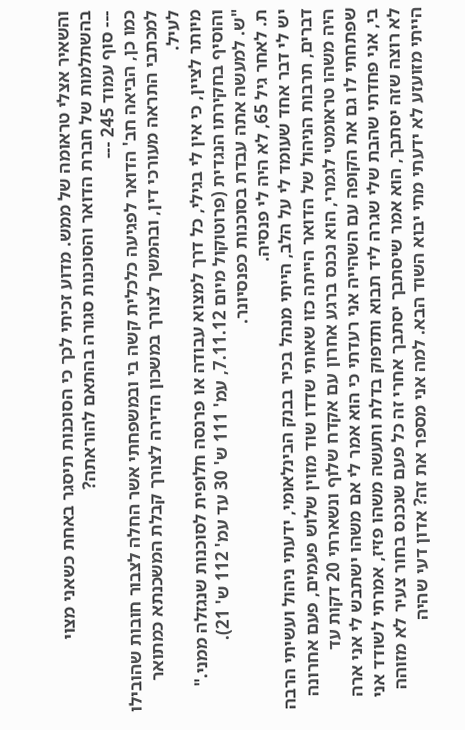והשאיר אצלי טראומה של ממש. מדוע זכיתי לכך כי הסוכנות תיסגר באחת כשאני מצוי בהשתלמות של חברת הדואר והסוכנות סגורה בהתאם להוראתה?
--- סוף עמוד 245 ---
כמו כן, הביאה חב' הדואר לפגיעה כלכלית קשה בי ובמשפחתי אשר החלה לצבור חובות שהובילו למכתבי התראה מעורכי דין, ובהמשך לצורך במשכון הדירה לצורך קבלת המשכנתא כמתואר לעיל.
מיותר לציין, כי אין לי בגילי, כל דרך למצוא עבודה או פרנסה חלופית לסוכנות שנגזלה ממני."
והוסיף בחקירתו הנגדית (פרוטוקול מיום 7.11.12, עמ' 111 ש' 30 עד עמ' 112 ש' 21).
"ש. למעשה אתה עבדת בסוכנות כפנסיונר.
ת. לאחר גיל 65, לא היה לי פנסיה.
יש לי דבר אחד שעומד לי על הלב, הייתי מנהל בכיר בבנק הבינלאומי, ידעתי ניהול ועשיתי הרבה דברים, תרבות הניהול של הדואר הייתה כזו שאותי שדדו שוד מזוין שלוש פעמים, פעם אחרונה היה משהו טראומטי לגמרי, הוא נכנס ברגע אחרון עם אקדח שלוף ונשארתי 20 דקות עד שפתחתי לו גם את הקופה עם השהייה אני רעדתי כי הוא אמר לי אם משהו ישתבש לי אני ארה בי, אני פחדתי שהבת שלי שגרה ליד תבוא ותדפוק בדלת ותעשה משהו פזיז, אמרתי לשודד אני לא רוצה שזה יסתבך, הוא אמר שיסתבך יסתבך אחרי זה כל פעם שנכנס בחור צעיר לא מזוהה הייתי מזועזע לא ידעתי מתי יבוא השוד הבא. למה אני מספר את זה? אדון דעי שהיה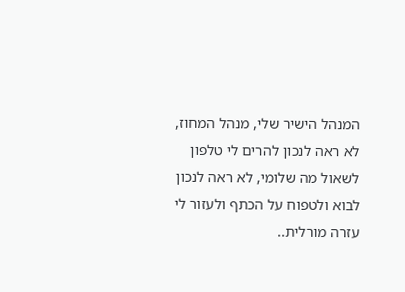המנהל הישיר שלי, מנהל המחוז, לא ראה לנכון להרים לי טלפון לשאול מה שלומי, לא ראה לנכון לבוא ולטפוח על הכתף ולעזור לי עזרה מורלית..